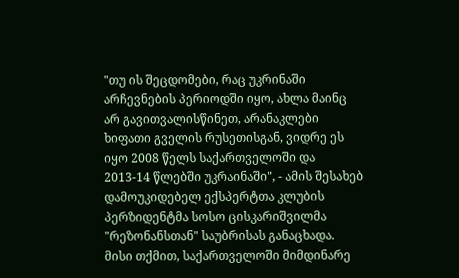"თუ ის შეცდომები, რაც უკრინაში არჩევნების პერიოდში იყო, ახლა მაინც არ გავითვალისწინეთ, არანაკლები ხიფათი გველის რუსეთისგან, ვიდრე ეს იყო 2008 წელს საქართველოში და 2013-14 წლებში უკრაინაში", - ამის შესახებ დამოუკიდებელ ექსპერტთა კლუბის პერზიდენტმა სოსო ცისკარიშვილმა "რეზონანსთან" საუბრისას განაცხადა.
მისი თქმით, საქართველოში მიმდინარე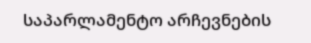საპარლამენტო არჩევნების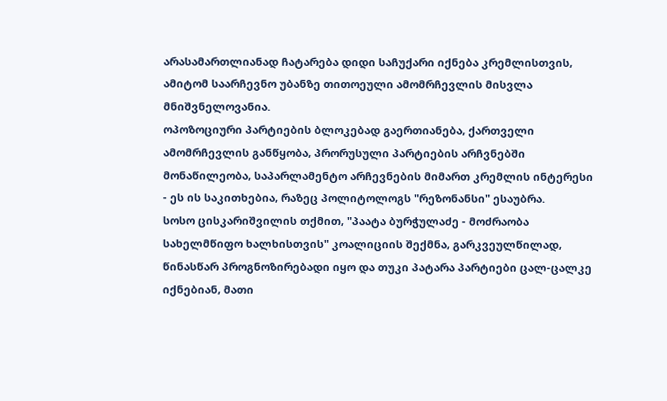არასამართლიანად ჩატარება დიდი საჩუქარი იქნება კრემლისთვის, ამიტომ საარჩევნო უბანზე თითოეული ამომრჩევლის მისვლა მნიშვნელოვანია.
ოპოზოციური პარტიების ბლოკებად გაერთიანება, ქართველი ამომრჩევლის განწყობა, პრორუსული პარტიების არჩვნებში მონაწილეობა, საპარლამენტო არჩევნების მიმართ კრემლის ინტერესი - ეს ის საკითხებია, რაზეც პოლიტოლოგს "რეზონანსი" ესაუბრა.
სოსო ცისკარიშვილის თქმით, "პაატა ბურჭულაძე - მოძრაობა სახელმწიფო ხალხისთვის" კოალიციის შექმნა, გარკვეულწილად, წინასწარ პროგნოზირებადი იყო და თუკი პატარა პარტიები ცალ-ცალკე იქნებიან, მათი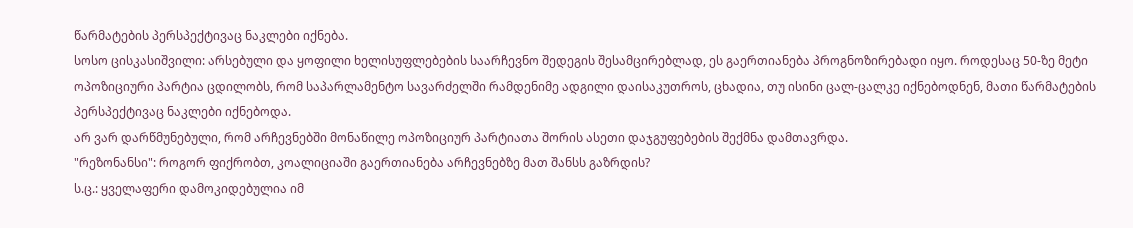წარმატების პერსპექტივაც ნაკლები იქნება.
სოსო ცისკასიშვილი: არსებული და ყოფილი ხელისუფლებების საარჩევნო შედეგის შესამცირებლად, ეს გაერთიანება პროგნოზირებადი იყო. როდესაც 50-ზე მეტი ოპოზიციური პარტია ცდილობს, რომ საპარლამენტო სავარძელში რამდენიმე ადგილი დაისაკუთროს, ცხადია, თუ ისინი ცალ-ცალკე იქნებოდნენ, მათი წარმატების პერსპექტივაც ნაკლები იქნებოდა.
არ ვარ დარწმუნებული, რომ არჩევნებში მონაწილე ოპოზიციურ პარტიათა შორის ასეთი დაჯგუფებების შექმნა დამთავრდა.
"რეზონანსი": როგორ ფიქრობთ, კოალიციაში გაერთიანება არჩევნებზე მათ შანსს გაზრდის?
ს.ც.: ყველაფერი დამოკიდებულია იმ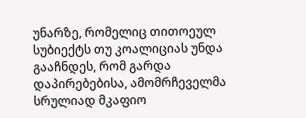უნარზე, რომელიც თითოეულ სუბიექტს თუ კოალიციას უნდა გააჩნდეს, რომ გარდა დაპირებებისა, ამომრჩეველმა სრულიად მკაფიო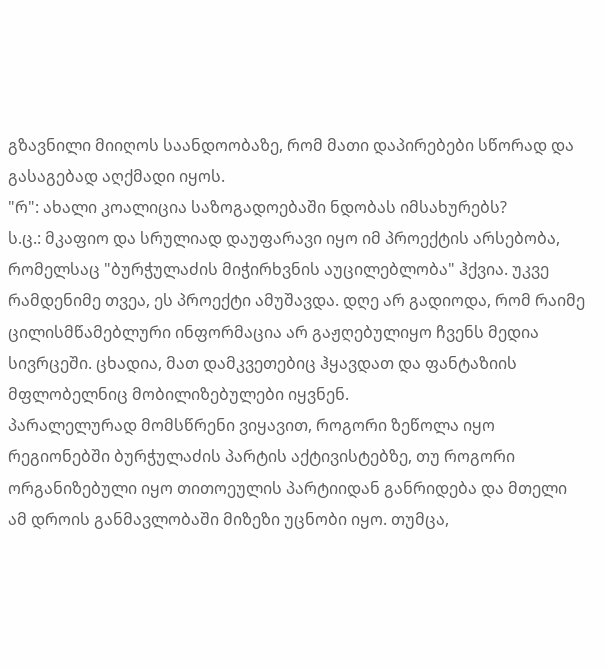გზავნილი მიიღოს საანდოობაზე, რომ მათი დაპირებები სწორად და გასაგებად აღქმადი იყოს.
"რ": ახალი კოალიცია საზოგადოებაში ნდობას იმსახურებს?
ს.ც.: მკაფიო და სრულიად დაუფარავი იყო იმ პროექტის არსებობა, რომელსაც "ბურჭულაძის მიჭირხვნის აუცილებლობა" ჰქვია. უკვე რამდენიმე თვეა, ეს პროექტი ამუშავდა. დღე არ გადიოდა, რომ რაიმე ცილისმწამებლური ინფორმაცია არ გაჟღებულიყო ჩვენს მედია სივრცეში. ცხადია, მათ დამკვეთებიც ჰყავდათ და ფანტაზიის მფლობელნიც მობილიზებულები იყვნენ.
პარალელურად მომსწრენი ვიყავით, როგორი ზეწოლა იყო რეგიონებში ბურჭულაძის პარტის აქტივისტებზე, თუ როგორი ორგანიზებული იყო თითოეულის პარტიიდან განრიდება და მთელი ამ დროის განმავლობაში მიზეზი უცნობი იყო. თუმცა,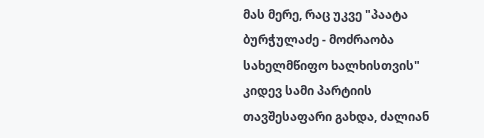მას მერე, რაც უკვე "პაატა ბურჭულაძე - მოძრაობა სახელმწიფო ხალხისთვის" კიდევ სამი პარტიის თავშესაფარი გახდა, ძალიან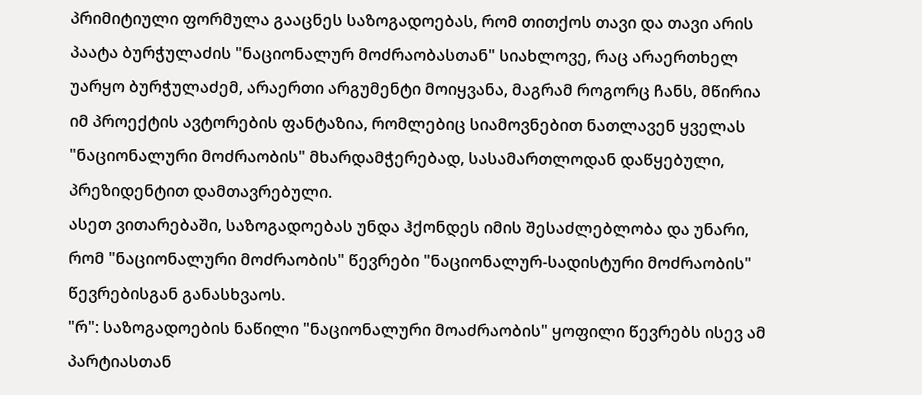პრიმიტიული ფორმულა გააცნეს საზოგადოებას, რომ თითქოს თავი და თავი არის პაატა ბურჭულაძის "ნაციონალურ მოძრაობასთან" სიახლოვე, რაც არაერთხელ უარყო ბურჭულაძემ, არაერთი არგუმენტი მოიყვანა, მაგრამ როგორც ჩანს, მწირია იმ პროექტის ავტორების ფანტაზია, რომლებიც სიამოვნებით ნათლავენ ყველას "ნაციონალური მოძრაობის" მხარდამჭერებად, სასამართლოდან დაწყებული, პრეზიდენტით დამთავრებული.
ასეთ ვითარებაში, საზოგადოებას უნდა ჰქონდეს იმის შესაძლებლობა და უნარი, რომ "ნაციონალური მოძრაობის" წევრები "ნაციონალურ-სადისტური მოძრაობის" წევრებისგან განასხვაოს.
"რ": საზოგადოების ნაწილი "ნაციონალური მოაძრაობის" ყოფილი წევრებს ისევ ამ პარტიასთან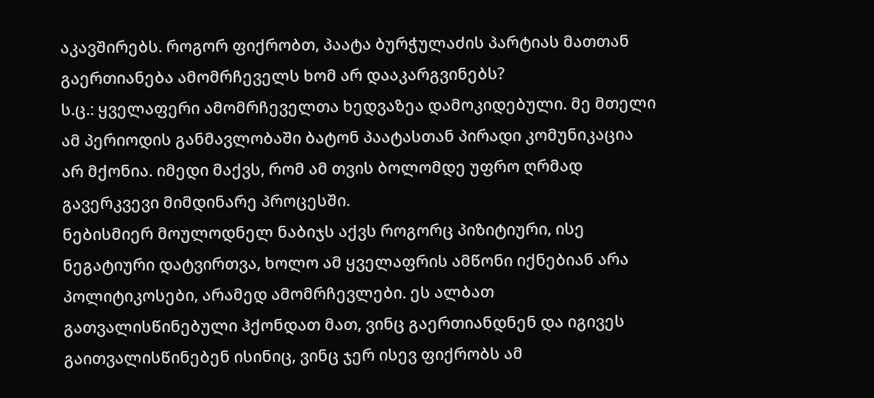აკავშირებს. როგორ ფიქრობთ, პაატა ბურჭულაძის პარტიას მათთან გაერთიანება ამომრჩეველს ხომ არ დააკარგვინებს?
ს.ც.: ყველაფერი ამომრჩეველთა ხედვაზეა დამოკიდებული. მე მთელი ამ პერიოდის განმავლობაში ბატონ პაატასთან პირადი კომუნიკაცია არ მქონია. იმედი მაქვს, რომ ამ თვის ბოლომდე უფრო ღრმად გავერკვევი მიმდინარე პროცესში.
ნებისმიერ მოულოდნელ ნაბიჯს აქვს როგორც პიზიტიური, ისე ნეგატიური დატვირთვა, ხოლო ამ ყველაფრის ამწონი იქნებიან არა პოლიტიკოსები, არამედ ამომრჩევლები. ეს ალბათ გათვალისწინებული ჰქონდათ მათ, ვინც გაერთიანდნენ და იგივეს გაითვალისწინებენ ისინიც, ვინც ჯერ ისევ ფიქრობს ამ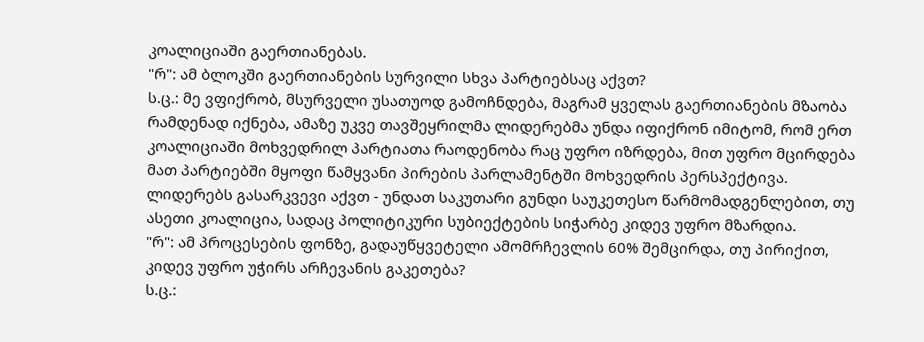კოალიციაში გაერთიანებას.
"რ": ამ ბლოკში გაერთიანების სურვილი სხვა პარტიებსაც აქვთ?
ს.ც.: მე ვფიქრობ, მსურველი უსათუოდ გამოჩნდება, მაგრამ ყველას გაერთიანების მზაობა რამდენად იქნება, ამაზე უკვე თავშეყრილმა ლიდერებმა უნდა იფიქრონ იმიტომ, რომ ერთ კოალიციაში მოხვედრილ პარტიათა რაოდენობა რაც უფრო იზრდება, მით უფრო მცირდება მათ პარტიებში მყოფი წამყვანი პირების პარლამენტში მოხვედრის პერსპექტივა.
ლიდერებს გასარკვევი აქვთ - უნდათ საკუთარი გუნდი საუკეთესო წარმომადგენლებით, თუ ასეთი კოალიცია, სადაც პოლიტიკური სუბიექტების სიჭარბე კიდევ უფრო მზარდია.
"რ": ამ პროცესების ფონზე, გადაუწყვეტელი ამომრჩევლის 60% შემცირდა, თუ პირიქით, კიდევ უფრო უჭირს არჩევანის გაკეთება?
ს.ც.: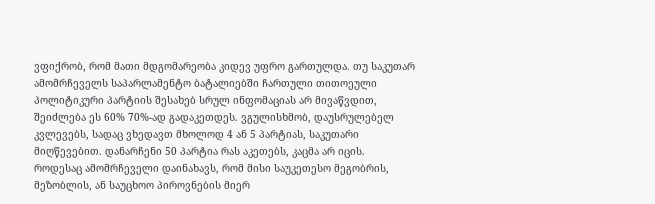ვფიქრობ, რომ მათი მდგომარეობა კიდევ უფრო გართულდა. თუ საკუთარ ამომრჩეველს საპარლამენტო ბატალიებში ჩართული თითოეული პოლიტიკური პარტიის შესახებ სრულ ინფომაციას არ მივაწვდით, შეიძლება ეს 60% 70%-ად გადაკეთდეს. ვგულისხმობ, დაუსრულებელ კვლევებს, სადაც ვხედავთ მხოლოდ 4 ან 5 პარტიას, საკუთარი მიღწევებით. დანარჩენი 50 პარტია რას აკეთებს, კაცმა არ იცის.
როდესაც ამომრჩეველი დაინახავს, რომ მისი საუკეთესო მეგობრის, მეზობლის, ან საუცხოო პიროვნების მიერ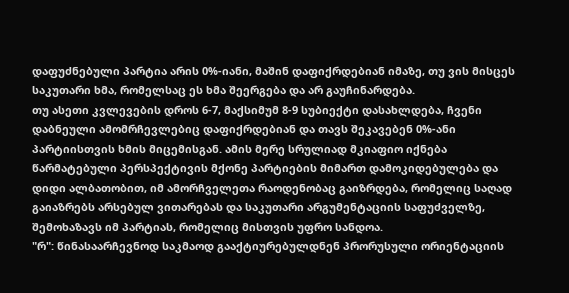დაფუძნებული პარტია არის 0%-იანი, მაშინ დაფიქრდებიან იმაზე, თუ ვის მისცეს საკუთარი ხმა, რომელსაც ეს ხმა შეერგება და არ გაუჩინარდება.
თუ ასეთი კვლევების დროს 6-7, მაქსიმუმ 8-9 სუბიექტი დასახლდება, ჩვენი დაბნეული ამომრჩევლებიც დაფიქრდებიან და თავს შეკავებენ 0%-ანი პარტიისთვის ხმის მიცემისგან. ამის მერე სრულიად მკიაფიო იქნება წარმატებული პერსპექტივის მქონე პარტიების მიმართ დამოკიდებულება და დიდი ალბათობით, იმ ამორჩველეთა რაოდენობაც გაიზრდება, რომელიც საღად გაიაზრებს არსებულ ვითარებას და საკუთარი არგუმენტაციის საფუძველზე, შემოხაზავს იმ პარტიას, რომელიც მისთვის უფრო სანდოა.
"რ": წინასაარჩევნოდ საკმაოდ გააქტიურებულდნენ პრორუსული ორიენტაციის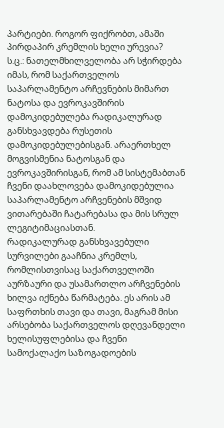პარტიები. როგორ ფიქრობთ, ამაში პირდაპირ კრემლის ხელი ურევია?
ს.ც.: ნათელმხილველობა არ სჭირდება იმას, რომ საქართველოს საპარლამენტო არჩევნების მიმართ ნატოსა და ევროკავშირის დამოკიდებულება რადიკალურად განსხვავდება რუსეთის დამოკიდებულებისგან. არაერთხელ მოგვისმენია ნატოსგან და ევროკავშირისგან, რომ ამ სისტემაბთან ჩვენი დაახლოვება დამოკიდებულია საპარლამენტო არჩვენების მშვიდ ვითარებაში ჩატარებასა და მის სრულ ლეგიტიმაციასთან.
რადიკალურად განსხვავებული სურვილები გააჩნია კრემლს, რომლისთვისაც საქართველოში აურზაური და უსამართლო არჩვენების ხილვა იქნება წარმატება. ეს არის ამ საფრთხის თავი და თავი, მაგრამ მისი არსებობა საქართველოს დღევანდელი ხელისუფლებისა და ჩვენი სამოქალაქო საზოგადოების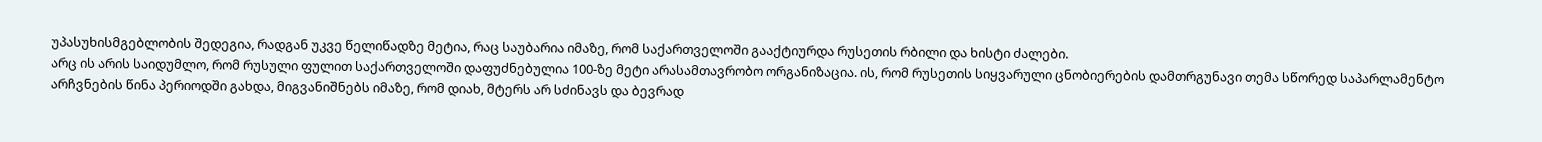უპასუხისმგებლობის შედეგია, რადგან უკვე წელიწადზე მეტია, რაც საუბარია იმაზე, რომ საქართველოში გააქტიურდა რუსეთის რბილი და ხისტი ძალები.
არც ის არის საიდუმლო, რომ რუსული ფულით საქართველოში დაფუძნებულია 100-ზე მეტი არასამთავრობო ორგანიზაცია. ის, რომ რუსეთის სიყვარული ცნობიერების დამთრგუნავი თემა სწორედ საპარლამენტო არჩვნების წინა პერიოდში გახდა, მიგვანიშნებს იმაზე, რომ დიახ, მტერს არ სძინავს და ბევრად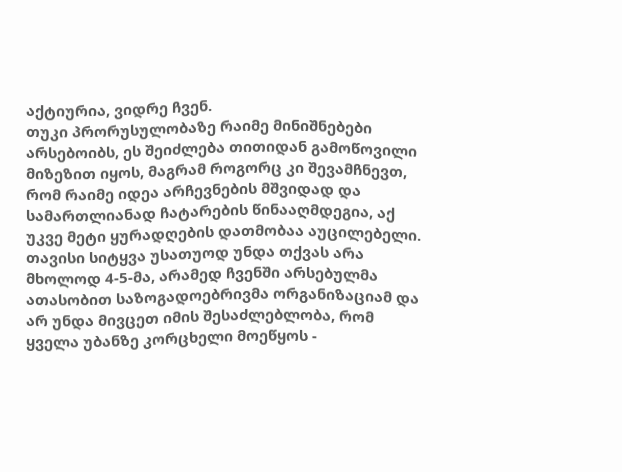აქტიურია, ვიდრე ჩვენ.
თუკი პრორუსულობაზე რაიმე მინიშნებები არსებოიბს, ეს შეიძლება თითიდან გამოწოვილი მიზეზით იყოს, მაგრამ როგორც კი შევამჩნევთ, რომ რაიმე იდეა არჩევნების მშვიდად და სამართლიანად ჩატარების წინააღმდეგია, აქ უკვე მეტი ყურადღების დათმობაა აუცილებელი.
თავისი სიტყვა უსათუოდ უნდა თქვას არა მხოლოდ 4-5-მა, არამედ ჩვენში არსებულმა ათასობით საზოგადოებრივმა ორგანიზაციამ და არ უნდა მივცეთ იმის შესაძლებლობა, რომ ყველა უბანზე კორცხელი მოეწყოს -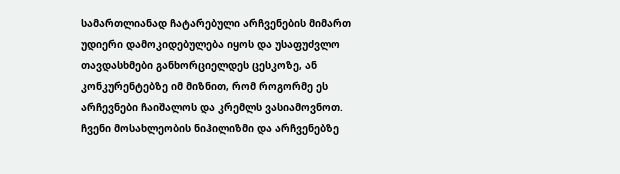სამართლიანად ჩატარებული არჩვენების მიმართ უდიერი დამოკიდებულება იყოს და უსაფუძვლო თავდასხმები განხორციელდეს ცესკოზე, ან კონკურენტებზე იმ მიზნით, რომ როგორმე ეს არჩევნები ჩაიშალოს და კრემლს ვასიამოვნოთ.
ჩვენი მოსახლეობის ნიჰილიზმი და არჩვენებზე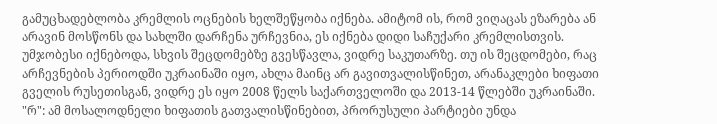გამუცხადებლობა კრემლის ოცნების ხელშეწყობა იქნება. ამიტომ ის, რომ ვიღაცას ეზარება ან არავინ მოსწონს და სახლში დარჩენა ურჩევნია, ეს იქნება დიდი საჩუქარი კრემლისთვის.
უმჯობესი იქნებოდა, სხვის შეცდომებზე გვესწავლა, ვიდრე საკუთარზე. თუ ის შეცდომები, რაც არჩევნების პერიოდში უკრაინაში იყო, ახლა მაინც არ გავითვალისწინეთ, არანაკლები ხიფათი გველის რუსეთისგან, ვიდრე ეს იყო 2008 წელს საქართველოში და 2013-14 წლებში უკრაინაში.
"რ": ამ მოსალოდნელი ხიფათის გათვალისწინებით, პრორუსული პარტიები უნდა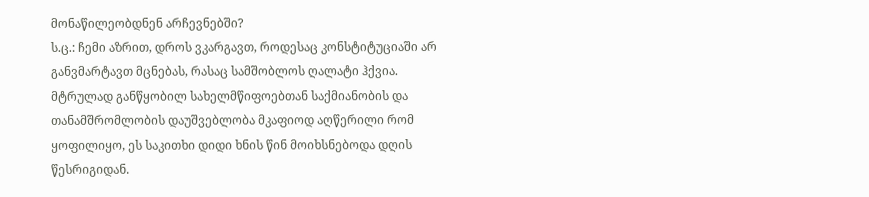მონაწილეობდნენ არჩევნებში?
ს.ც.: ჩემი აზრით, დროს ვკარგავთ, როდესაც კონსტიტუციაში არ განვმარტავთ მცნებას, რასაც სამშობლოს ღალატი ჰქვია. მტრულად განწყობილ სახელმწიფოებთან საქმიანობის და თანამშრომლობის დაუშვებლობა მკაფიოდ აღწერილი რომ ყოფილიყო, ეს საკითხი დიდი ხნის წინ მოიხსნებოდა დღის წესრიგიდან.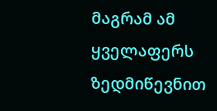მაგრამ ამ ყველაფერს ზედმიწევნით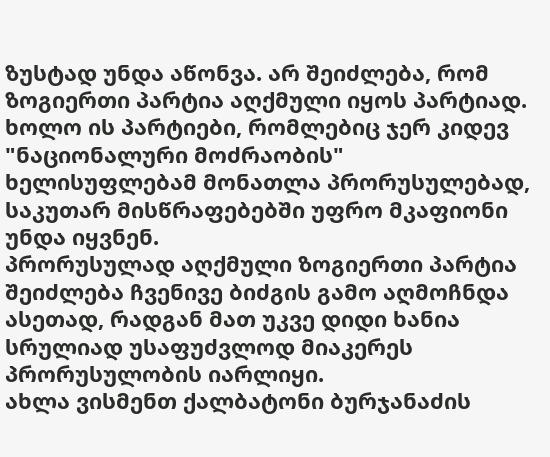ზუსტად უნდა აწონვა. არ შეიძლება, რომ ზოგიერთი პარტია აღქმული იყოს პარტიად. ხოლო ის პარტიები, რომლებიც ჯერ კიდევ "ნაციონალური მოძრაობის" ხელისუფლებამ მონათლა პრორუსულებად, საკუთარ მისწრაფებებში უფრო მკაფიონი უნდა იყვნენ.
პრორუსულად აღქმული ზოგიერთი პარტია შეიძლება ჩვენივე ბიძგის გამო აღმოჩნდა ასეთად, რადგან მათ უკვე დიდი ხანია სრულიად უსაფუძვლოდ მიაკერეს პრორუსულობის იარლიყი.
ახლა ვისმენთ ქალბატონი ბურჯანაძის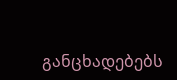განცხადებებს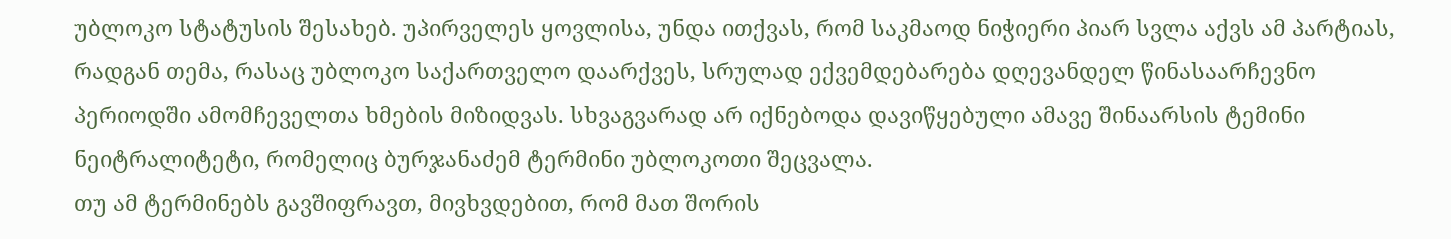უბლოკო სტატუსის შესახებ. უპირველეს ყოვლისა, უნდა ითქვას, რომ საკმაოდ ნიჭიერი პიარ სვლა აქვს ამ პარტიას, რადგან თემა, რასაც უბლოკო საქართველო დაარქვეს, სრულად ექვემდებარება დღევანდელ წინასაარჩევნო პერიოდში ამომჩეველთა ხმების მიზიდვას. სხვაგვარად არ იქნებოდა დავიწყებული ამავე შინაარსის ტემინი ნეიტრალიტეტი, რომელიც ბურჯანაძემ ტერმინი უბლოკოთი შეცვალა.
თუ ამ ტერმინებს გავშიფრავთ, მივხვდებით, რომ მათ შორის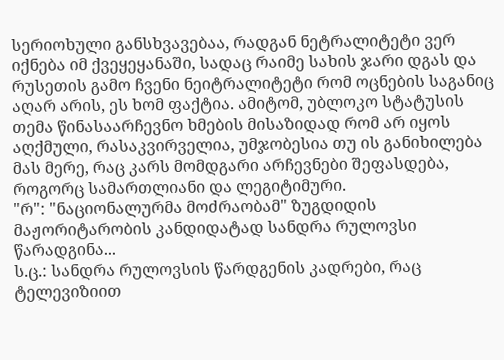სერიოხული განსხვავებაა, რადგან ნეტრალიტეტი ვერ იქნება იმ ქვეყეყანაში, სადაც რაიმე სახის ჯარი დგას და რუსეთის გამო ჩვენი ნეიტრალიტეტი რომ ოცნების საგანიც აღარ არის, ეს ხომ ფაქტია. ამიტომ, უბლოკო სტატუსის თემა წინასაარჩევნო ხმების მისაზიდად რომ არ იყოს აღქმული, რასაკვირველია, უმჯობესია თუ ის განიხილება მას მერე, რაც კარს მომდგარი არჩევნები შეფასდება, როგორც სამართლიანი და ლეგიტიმური.
"რ": "ნაციონალურმა მოძრაობამ" ზუგდიდის მაჟორიტარობის კანდიდატად სანდრა რულოვსი წარადგინა...
ს.ც.: სანდრა რულოვსის წარდგენის კადრები, რაც ტელევიზიით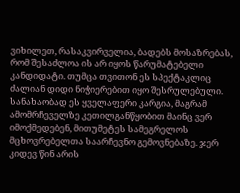ვიხილეთ, რასაკვირველია, ბადებს მოსაზრებას, რომ შესაძლოა ის არ იყოს წარუმატებელი კანდიდატი. თუმცა თვითონ ეს სპექტაკლიც ძალიან დიდი ნიჭიერებით იყო შესრულებული.
სანახაობად ეს ყველაფერი კარგია, მაგრამ ამომრჩეველზე კეთილგანწყობით მაინც ვერ იმოქმედებენ, მითუმეტეს სამეგრელოს მცხოვრებელთა საარჩევნო გემოვნებაზე. ჯერ კიდევ წინ არის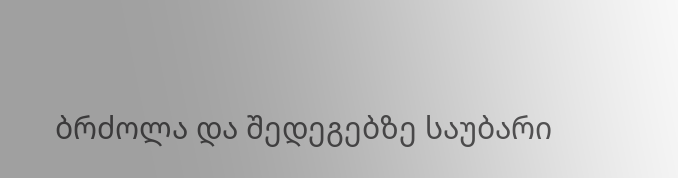ბრძოლა და შედეგებზე საუბარი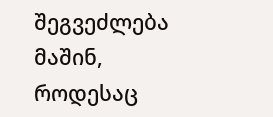შეგვეძლება მაშინ, როდესაც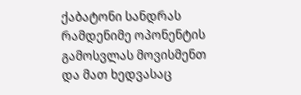ქაბატონი სანდრას რამდენიმე ოპონენტის გამოსვლას მოვისმენთ და მათ ხედვასაც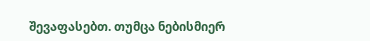შევაფასებთ. თუმცა ნებისმიერ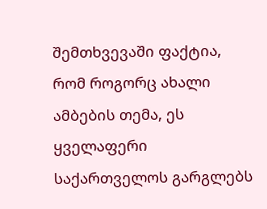შემთხვევაში ფაქტია, რომ როგორც ახალი ამბების თემა, ეს ყველაფერი საქართველოს გარგლებს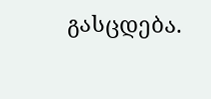გასცდება.